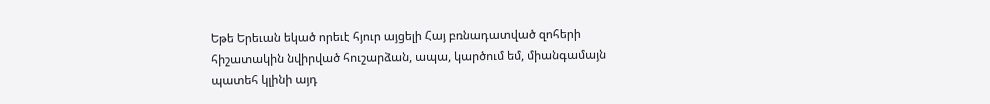Եթե Երեւան եկած որեւէ հյուր այցելի Հայ բռնադատված զոհերի հիշատակին նվիրված հուշարձան, ապա, կարծում եմ, միանգամայն պատեհ կլինի այդ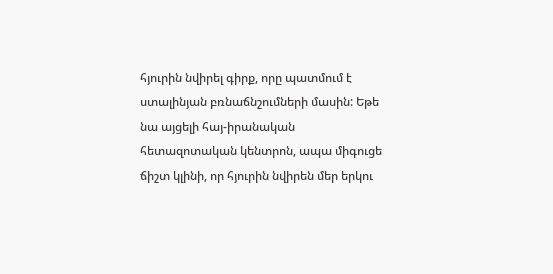հյուրին նվիրել գիրք, որը պատմում է ստալինյան բռնաճնշումների մասին: Եթե նա այցելի հայ-իրանական հետազոտական կենտրոն, ապա միգուցե ճիշտ կլինի, որ հյուրին նվիրեն մեր երկու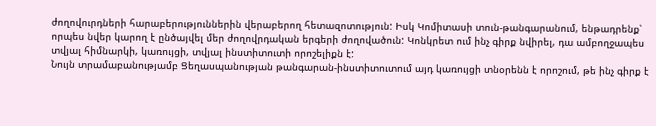ժողովուրդների հարաբերություններին վերաբերող հետազոտություն: Իսկ Կոմիտասի տուն-թանգարանում, ենթադրենք՝ որպես նվեր կարող է ընծայվել մեր ժողովրդական երգերի ժողովածուն: Կոնկրետ ում ինչ գիրք նվիրել, դա ամբողջապես տվյալ հիմնարկի, կառույցի, տվյալ ինստիտուտի որոշելիքն է:
Նույն տրամաբանությամբ Ցեղասպանության թանգարան-ինստիտուտում այդ կառույցի տնօրենն է որոշում, թե ինչ գիրք է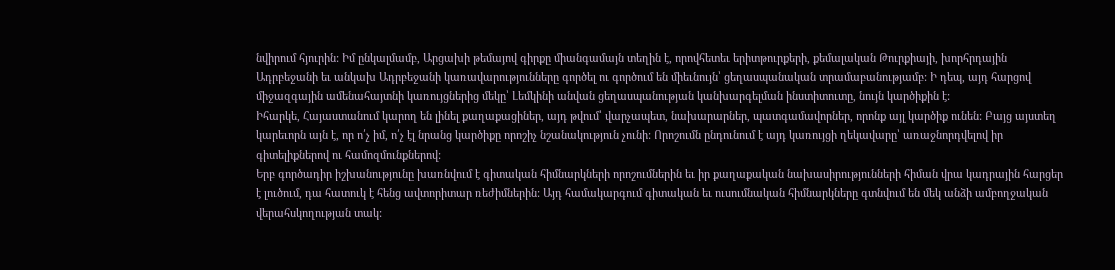նվիրում հյուրին: Իմ ընկալմամբ, Արցախի թեմայով գիրքը միանգամայն տեղին է, որովհետեւ երիտթուրքերի, քեմալական Թուրքիայի, խորհրդային Ադրբեջանի եւ անկախ Ադրբեջանի կառավարությունները գործել ու գործում են միեւնույն՝ ցեղասպանական տրամաբանությամբ: Ի դեպ, այդ հարցով միջազգային ամենահայտնի կառույցներից մեկը՝ Լեմկինի անվան ցեղասպանության կանխարգելման ինստիտուտը, նույն կարծիքին է:
Իհարկե, Հայաստանում կարող են լինել քաղաքացիներ, այդ թվում՝ վարչապետ, նախարարներ, պատգամավորներ, որոնք այլ կարծիք ունեն: Բայց այստեղ կարեւորն այն է, որ ո՛չ իմ, ո՛չ էլ նրանց կարծիքը որոշիչ նշանակություն չունի: Որոշումն ընդունում է այդ կառույցի ղեկավարը՝ առաջնորդվելով իր գիտելիքներով ու համոզմունքներով:
Երբ գործադիր իշխանությունը խառնվում է գիտական հիմնարկների որոշումներին եւ իր քաղաքական նախասիրությունների հիման վրա կադրային հարցեր է լուծում, դա հատուկ է հենց ավտորիտար ռեժիմներին: Այդ համակարգում գիտական եւ ուսումնական հիմնարկները գտնվում են մեկ անձի ամբողջական վերահսկողության տակ: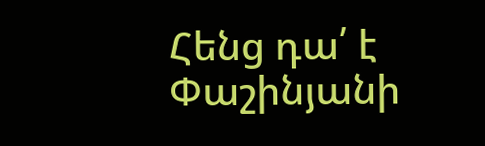Հենց դա՛ է Փաշինյանի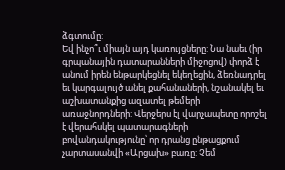ձգտումը:
Եվ ինչո՞ւ միայն այդ կառույցները: Նա նաեւ (իր գրպանային դատարանների միջոցով) փորձ է անում իրեն ենթարկեցնել եկեղեցին, ձեռնադրել եւ կարգալույծ անել քահանաների, նշանակել եւ աշխատանքից ազատել թեմերի առաջնորդների: Վերջերս էլ վարչապետը որոշել է վերահսկել պատարագների բովանդակությունը՝ որ դրանց ընթացքում չարտասանվի «Արցախ» բառը: Չեմ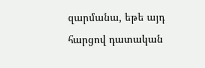զարմանա, եթե այդ հարցով դատական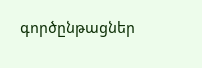գործընթացներ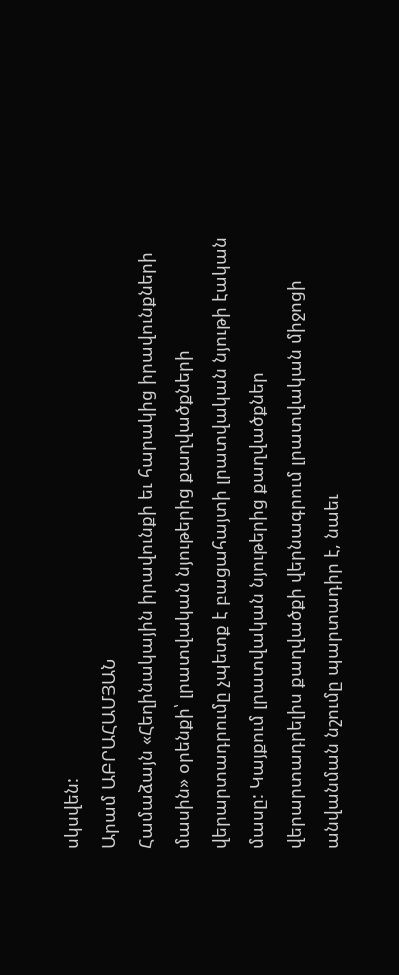սկսվեն:
Արամ ԱԲՐԱՀԱՄՅԱՆ
Համաձայն «Հեղինակային իրավունքի եւ հարակից իրավունքների մասին» օրենքի՝ լրատվական նյութերից քաղվածքների վերարտադրումը չպետք է բացահայտի լրատվական նյութի էական մասը: Կայքում լրատվական նյութերից քաղվածքներ վերարտադրելիս քաղվածքի վերնագրում լրատվական միջոցի անվանման նշումը պարտադիր է, նաեւ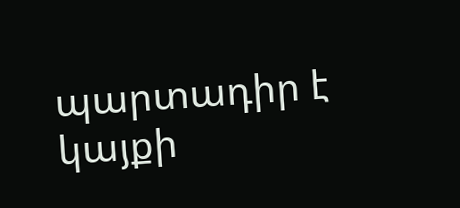պարտադիր է կայքի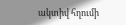ակտիվ հղումի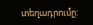տեղադրումը: